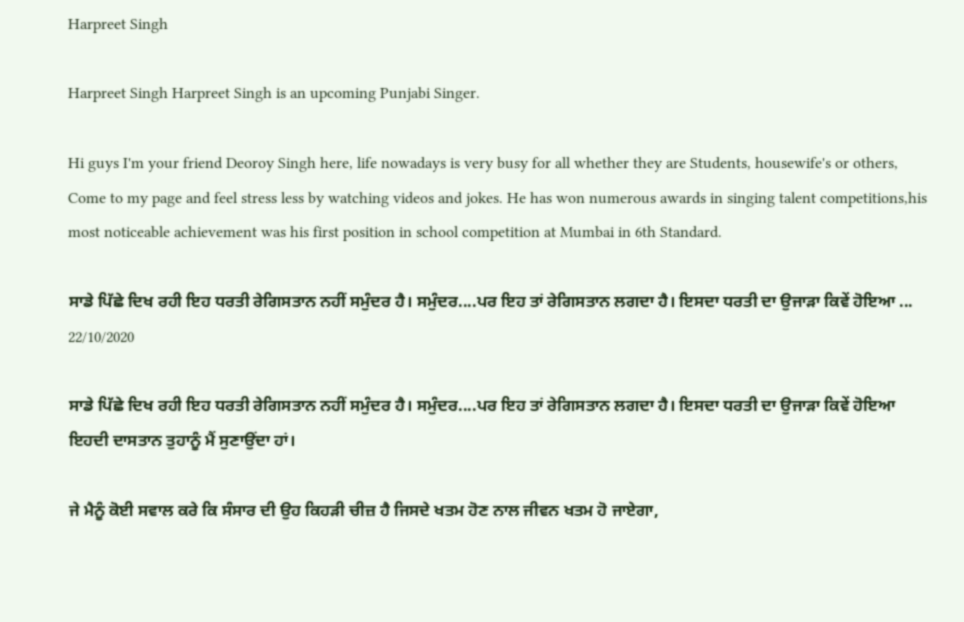Harpreet Singh

Harpreet Singh Harpreet Singh is an upcoming Punjabi Singer.

Hi guys I'm your friend Deoroy Singh here, life nowadays is very busy for all whether they are Students, housewife's or others, Come to my page and feel stress less by watching videos and jokes. He has won numerous awards in singing talent competitions,his most noticeable achievement was his first position in school competition at Mumbai in 6th Standard.

ਸਾਡੇ ਪਿੱਛੇ ਦਿਖ ਰਹੀ ਇਹ ਧਰਤੀ ਰੇਗਿਸਤਾਨ ਨਹੀਂ ਸਮੁੰਦਰ ਹੈ। ਸਮੁੰਦਰ....ਪਰ ਇਹ ਤਾਂ ਰੇਗਿਸਤਾਨ ਲਗਦਾ ਹੈ। ਇਸਦਾ ਧਰਤੀ ਦਾ ਉਜਾੜਾ ਕਿਵੇਂ ਹੋਇਆ ...
22/10/2020

ਸਾਡੇ ਪਿੱਛੇ ਦਿਖ ਰਹੀ ਇਹ ਧਰਤੀ ਰੇਗਿਸਤਾਨ ਨਹੀਂ ਸਮੁੰਦਰ ਹੈ। ਸਮੁੰਦਰ....ਪਰ ਇਹ ਤਾਂ ਰੇਗਿਸਤਾਨ ਲਗਦਾ ਹੈ। ਇਸਦਾ ਧਰਤੀ ਦਾ ਉਜਾੜਾ ਕਿਵੇਂ ਹੋਇਆ ਇਹਦੀ ਦਾਸਤਾਨ ਤੁਹਾਨੂੰ ਮੈਂ ਸੁਣਾਉਂਦਾ ਹਾਂ।

ਜੇ ਮੈਨੂੰ ਕੋਈ ਸਵਾਲ ਕਰੇ ਕਿ ਸੰਸਾਰ ਦੀ ਉਹ ਕਿਹੜੀ ਚੀਜ਼ ਹੈ ਜਿਸਦੇ ਖਤਮ ਹੋਣ ਨਾਲ ਜੀਵਨ ਖਤਮ ਹੋ ਜਾਏਗਾ,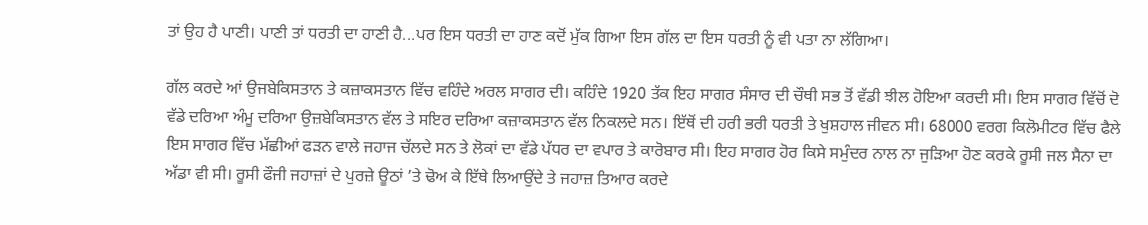ਤਾਂ ਉਹ ਹੈ ਪਾਣੀ। ਪਾਣੀ ਤਾਂ ਧਰਤੀ ਦਾ ਹਾਣੀ ਹੈ...ਪਰ ਇਸ ਧਰਤੀ ਦਾ ਹਾਣ ਕਦੋਂ ਮੁੱਕ ਗਿਆ ਇਸ ਗੱਲ ਦਾ ਇਸ ਧਰਤੀ ਨੂੰ ਵੀ ਪਤਾ ਨਾ ਲੱਗਿਆ।

ਗੱਲ ਕਰਦੇ ਆਂ ਉਜਬੇਕਿਸਤਾਨ ਤੇ ਕਜ਼ਾਕਸਤਾਨ ਵਿੱਚ ਵਹਿੰਦੇ ਅਰਲ ਸਾਗਰ ਦੀ। ਕਹਿੰਦੇ 1920 ਤੱਕ ਇਹ ਸਾਗਰ ਸੰਸਾਰ ਦੀ ਚੌਥੀ ਸਭ ਤੋਂ ਵੱਡੀ ਝੀਲ ਹੋਇਆ ਕਰਦੀ ਸੀ। ਇਸ ਸਾਗਰ ਵਿੱਚੋਂ ਦੋ ਵੱਡੇ ਦਰਿਆ ਅੰਮੂ ਦਰਿਆ ਉਜ਼ਬੇਕਿਸਤਾਨ ਵੱਲ ਤੇ ਸਇਰ ਦਰਿਆ ਕਜ਼ਾਕਸਤਾਨ ਵੱਲ ਨਿਕਲਦੇ ਸਨ। ਇੱਥੋਂ ਦੀ ਹਰੀ ਭਰੀ ਧਰਤੀ ਤੇ ਖੁਸ਼ਹਾਲ ਜੀਵਨ ਸੀ। 68000 ਵਰਗ ਕਿਲੋਮੀਟਰ ਵਿੱਚ ਫੈਲੇ ਇਸ ਸਾਗਰ ਵਿੱਚ ਮੱਛੀਆਂ ਫੜਨ ਵਾਲੇ ਜਹਾਜ ਚੱਲਦੇ ਸਨ ਤੇ ਲੋਕਾਂ ਦਾ ਵੱਡੇ ਪੱਧਰ ਦਾ ਵਪਾਰ ਤੇ ਕਾਰੋਬਾਰ ਸੀ। ਇਹ ਸਾਗਰ ਹੋਰ ਕਿਸੇ ਸਮੁੰਦਰ ਨਾਲ ਨਾ ਜੁੜਿਆ ਹੋਣ ਕਰਕੇ ਰੂਸੀ ਜਲ ਸੈਨਾ ਦਾ ਅੱਡਾ ਵੀ ਸੀ। ਰੂਸੀ ਫੌਜੀ ਜਹਾਜ਼ਾਂ ਦੇ ਪੁਰਜ਼ੇ ਊਠਾਂ ’ਤੇ ਢੋਅ ਕੇ ਇੱਥੇ ਲਿਆਉਂਦੇ ਤੇ ਜਹਾਜ਼ ਤਿਆਰ ਕਰਦੇ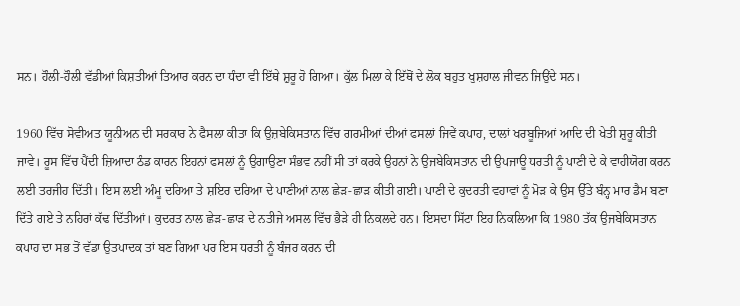ਸਨ। ਹੌਲੀ-ਹੌਲੀ ਵੱਡੀਆਂ ਕਿਸ਼ਤੀਆਂ ਤਿਆਰ ਕਰਨ ਦਾ ਧੰਦਾ ਵੀ ਇੱਥੇ ਸ਼ੁਰੂ ਹੋ ਗਿਆ। ਕੁੱਲ ਮਿਲਾ ਕੇ ਇੱਥੋਂ ਦੇ ਲੋਕ ਬਹੁਤ ਖੁਸ਼ਹਾਲ ਜੀਵਨ ਜਿਉਂਦੇ ਸਨ।

1960 ਵਿੱਚ ਸੋਵੀਅਤ ਯੂਨੀਅਨ ਦੀ ਸਰਕਾਰ ਨੇ ਫੈਸਲਾ ਕੀਤਾ ਕਿ ਉਜ਼ਬੇਕਿਸਤਾਨ ਵਿੱਚ ਗਰਮੀਆਂ ਦੀਆਂ ਫਸਲਾਂ ਜਿਵੇਂ ਕਪਾਹ, ਦਾਲਾਂ ਖਰਬੂਜਿਆਂ ਆਦਿ ਦੀ ਖੇਤੀ ਸ਼ੁਰੂ ਕੀਤੀ ਜਾਵੇ। ਰੂਸ ਵਿੱਚ ਪੈਂਦੀ ਜ਼ਿਆਦਾ ਠੰਡ ਕਾਰਨ ਇਹਨਾਂ ਫਸਲਾਂ ਨੂੰ ਉਗਾਉਣਾ ਸੰਭਵ ਨਹੀਂ ਸੀ ਤਾਂ ਕਰਕੇ ਉਹਨਾਂ ਨੇ ਉਜਬੇਕਿਸਤਾਨ ਦੀ ਉਪਜਾਊ ਧਰਤੀ ਨੂੰ ਪਾਣੀ ਦੇ ਕੇ ਵਾਹੀਯੋਗ ਕਰਨ ਲਈ ਤਰਜੀਹ ਦਿੱਤੀ। ਇਸ ਲਈ ਅੰਮੂ ਦਰਿਆ ਤੇ ਸ਼ਇਰ ਦਰਿਆ ਦੇ ਪਾਣੀਆਂ ਨਾਲ ਛੇੜ-ਛਾੜ ਕੀਤੀ ਗਈ। ਪਾਣੀ ਦੇ ਕੁਦਰਤੀ ਵਹਾਵਾਂ ਨੂੰ ਮੋੜ ਕੇ ਉਸ ਉੱਤੇ ਬੰਨ੍ਹ ਮਾਰ ਡੈਮ ਬਣਾ ਦਿੱਤੇ ਗਏ ਤੇ ਨਹਿਰਾਂ ਕੱਢ ਦਿੱਤੀਆਂ। ਕੁਦਰਤ ਨਾਲ ਛੇੜ-ਛਾੜ ਦੇ ਨਤੀਜੇ ਅਸਲ ਵਿੱਚ ਭੈੜੇ ਹੀ ਨਿਕਲਦੇ ਹਨ। ਇਸਦਾ ਸਿੱਟਾ ਇਹ ਨਿਕਲਿਆ ਕਿ 1980 ਤੱਕ ਉਜਬੇਕਿਸਤਾਨ ਕਪਾਹ ਦਾ ਸਭ ਤੋਂ ਵੱਡਾ ਉਤਪਾਦਕ ਤਾਂ ਬਣ ਗਿਆ ਪਰ ਇਸ ਧਰਤੀ ਨੂੰ ਬੰਜਰ ਕਰਨ ਦੀ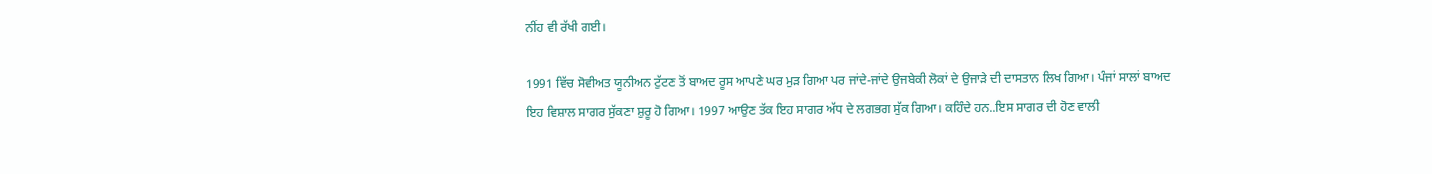ਨੀਂਹ ਵੀ ਰੱਖੀ ਗਈ।

1991 ਵਿੱਚ ਸੋਵੀਅਤ ਯੂਨੀਅਨ ਟੁੱਟਣ ਤੋਂ ਬਾਅਦ ਰੂਸ ਆਪਣੇ ਘਰ ਮੁੜ ਗਿਆ ਪਰ ਜਾਂਦੇ-ਜਾਂਦੇ ਉਜਬੇਕੀ ਲੋਕਾਂ ਦੇ ਉਜਾੜੇ ਦੀ ਦਾਸਤਾਨ ਲਿਖ ਗਿਆ। ਪੰਜਾਂ ਸਾਲਾਂ ਬਾਅਦ ਇਹ ਵਿਸ਼ਾਲ ਸਾਗਰ ਸੁੱਕਣਾ ਸ਼ੁਰੂ ਹੋ ਗਿਆ। 1997 ਆਉਣ ਤੱਕ ਇਹ ਸਾਗਰ ਅੱਧ ਦੇ ਲਗਭਗ ਸੁੱਕ ਗਿਆ। ਕਹਿੰਦੇ ਹਨ..ਇਸ ਸਾਗਰ ਦੀ ਹੋਣ ਵਾਲੀ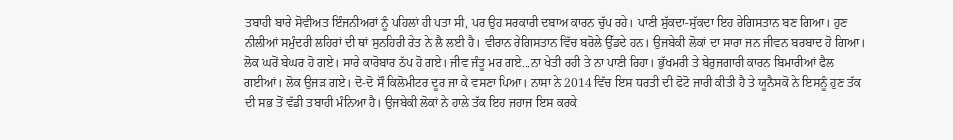ਤਬਾਹੀ ਬਾਰੇ ਸੋਵੀਅਤ ਇੰਜਨੀਅਰਾਂ ਨੂੰ ਪਹਿਲਾਂ ਹੀ ਪਤਾ ਸੀ, ਪਰ ਉਹ ਸਰਕਾਰੀ ਦਬਾਅ ਕਾਰਨ ਚੁੱਪ ਰਹੇ। ਪਾਣੀ ਸੁੱਕਦਾ-ਸੁੱਕਦਾ ਇਹ ਰੇਗਿਸਤਾਨ ਬਣ ਗਿਆ। ਹੁਣ ਨੀਲੀਆਂ ਸਮੁੰਦਰੀ ਲਹਿਰਾਂ ਦੀ ਥਾਂ ਸੁਨਹਿਰੀ ਰੇਤ ਨੇ ਲੈ ਲਈ ਹੈ। ਵੀਰਾਨ ਰੇਗਿਸਤਾਨ ਵਿੱਚ ਬਰੋਲੇ ਉੱਡਦੇ ਹਨ। ਉਜਬੇਕੀ ਲੋਕਾਂ ਦਾ ਸਾਰਾ ਜਨ ਜੀਵਨ ਬਰਬਾਦ ਹੋ ਗਿਆ। ਲੋਕ ਘਰੋਂ ਬੇਘਰ ਹੋ ਗਏ। ਸਾਰੇ ਕਾਰੋਬਾਰ ਠੱਪ ਹੋ ਗਏ। ਜੀਵ ਜੰਤੂ ਮਰ ਗਏ...ਨਾ ਖੇਤੀ ਰਹੀ ਤੇ ਨਾ ਪਾਣੀ ਰਿਹਾ। ਭੁੱਖਮਰੀ ਤੇ ਬੇਰੁਜਗਾਰੀ ਕਾਰਨ ਬਿਮਾਰੀਆਂ ਫੈਲ ਗਈਆਂ। ਲੋਕ ਉਜੜ ਗਏ। ਦੋ-ਦੋ ਸੌ ਕਿਲੋਮੀਟਰ ਦੂਰ ਜਾ ਕੇ ਵਸਣਾ ਪਿਆ। ਨਾਸਾ ਨੇ 2014 ਵਿੱਚ ਇਸ ਧਰਤੀ ਦੀ ਫੋਟੋ ਜਾਰੀ ਕੀਤੀ ਹੈ ਤੇ ਯੂਨੈਸਕੋ ਨੇ ਇਸਨੂੰ ਹੁਣ ਤੱਕ ਦੀ ਸਭ ਤੋਂ ਵੱਡੀ ਤਬਾਹੀ ਮੰਨਿਆ ਹੈ। ਉਜਬੇਕੀ ਲੋਕਾਂ ਨੇ ਹਾਲੇ ਤੱਕ ਇਹ ਜਹਾਜ ਇਸ ਕਰਕੇ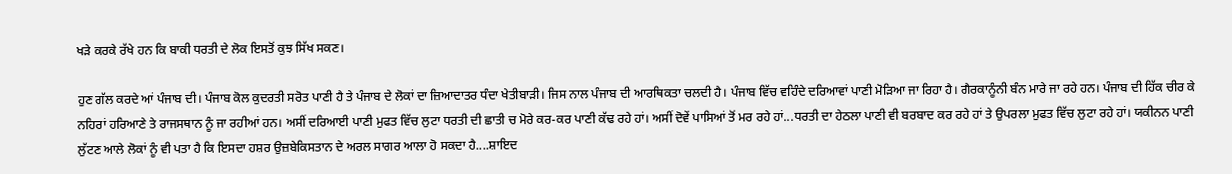ਖੜੇ ਕਰਕੇ ਰੱਖੇ ਹਨ ਕਿ ਬਾਕੀ ਧਰਤੀ ਦੇ ਲੋਕ ਇਸਤੋਂ ਕੁਝ ਸਿੱਖ ਸਕਣ।

ਹੁਣ ਗੱਲ ਕਰਦੇ ਆਂ ਪੰਜਾਬ ਦੀ। ਪੰਜਾਬ ਕੋਲ ਕੁਦਰਤੀ ਸਰੋਤ ਪਾਣੀ ਹੈ ਤੇ ਪੰਜਾਬ ਦੇ ਲੋਕਾਂ ਦਾ ਜ਼ਿਆਦਾਤਰ ਧੰਦਾ ਖੇਤੀਬਾੜੀ। ਜਿਸ ਨਾਲ ਪੰਜਾਬ ਦੀ ਆਰਥਿਕਤਾ ਚਲਦੀ ਹੈ। ਪੰਜਾਬ ਵਿੱਚ ਵਹਿੰਦੇ ਦਰਿਆਵਾਂ ਪਾਣੀ ਮੋੜਿਆ ਜਾ ਰਿਹਾ ਹੈ। ਗੈਰਕਾਨੂੰਨੀ ਬੰਨ ਮਾਰੇ ਜਾ ਰਹੇ ਹਨ। ਪੰਜਾਬ ਦੀ ਹਿੱਕ ਚੀਰ ਕੇ ਨਹਿਰਾਂ ਹਰਿਆਣੇ ਤੇ ਰਾਜਸਥਾਨ ਨੂੰ ਜਾ ਰਹੀਆਂ ਹਨ। ਅਸੀਂ ਦਰਿਆਈ ਪਾਣੀ ਮੁਫਤ ਵਿੱਚ ਲੁਟਾ ਧਰਤੀ ਦੀ ਛਾਤੀ ਚ ਮੋਰੇ ਕਰ-ਕਰ ਪਾਣੀ ਕੱਢ ਰਹੇ ਹਾਂ। ਅਸੀਂ ਦੋਵੇਂ ਪਾਸਿਆਂ ਤੋਂ ਮਰ ਰਹੇ ਹਾਂ...ਧਰਤੀ ਦਾ ਹੇਠਲਾ ਪਾਣੀ ਵੀ ਬਰਬਾਦ ਕਰ ਰਹੇ ਹਾਂ ਤੇ ਉਪਰਲਾ ਮੁਫਤ ਵਿੱਚ ਲੁਟਾ ਰਹੇ ਹਾਂ। ਯਕੀਨਨ ਪਾਣੀ ਲੁੱਟਣ ਆਲੇ ਲੋਕਾਂ ਨੂੰ ਵੀ ਪਤਾ ਹੈ ਕਿ ਇਸਦਾ ਹਸ਼ਰ ਉਜ਼ਬੇਕਿਸਤਾਨ ਦੇ ਅਰਲ ਸਾਗਰ ਆਲਾ ਹੋ ਸਕਦਾ ਹੈ....ਸ਼ਾਇਦ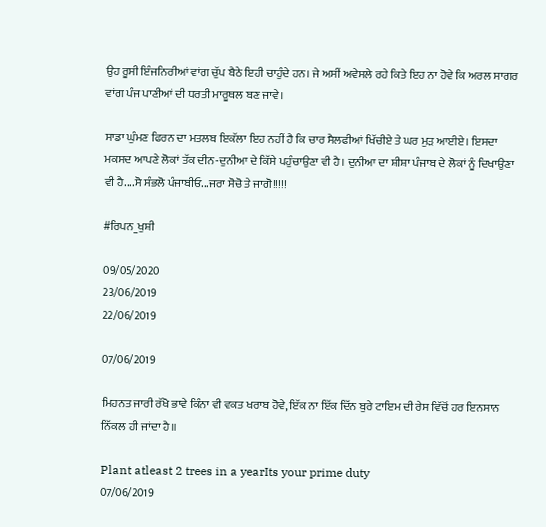ਉਹ ਰੂਸੀ ਇੰਜਨਿਰੀਆਂ ਵਾਂਗ ਚੁੱਪ ਬੈਠੇ ਇਹੀ ਚਾਹੁੰਦੇ ਹਨ। ਜੇ ਅਸੀਂ ਅਵੇਸਲੇ ਰਹੇ ਕਿਤੇ ਇਹ ਨਾ ਹੋਵੇ ਕਿ ਅਰਲ ਸਾਗਰ ਵਾਂਗ ਪੰਜ ਪਾਣੀਆਂ ਦੀ ਧਰਤੀ ਮਾਰੂਥਲ ਬਣ ਜਾਵੇ।

ਸਾਡਾ ਘੁੰਮਣ ਫਿਰਨ ਦਾ ਮਤਲਬ ਇਕੱਲਾ ਇਹ ਨਹੀਂ ਹੈ ਕਿ ਚਾਰ ਸੈਲਫੀਆਂ ਖਿੱਚੀਏ ਤੇ ਘਰ ਮੁੜ ਆਈਏ। ਇਸਦਾ ਮਕਸਦ ਆਪਣੇ ਲੋਕਾਂ ਤੱਕ ਦੀਨ-ਦੁਨੀਆ ਦੇ ਕਿੱਸੇ ਪਹੁੰਚਾਉਣਾ ਵੀ ਹੈ। ਦੁਨੀਆ ਦਾ ਸ਼ੀਸ਼ਾ ਪੰਜਾਬ ਦੇ ਲੋਕਾਂ ਨੂੰ ਦਿਖਾਉਣਾ ਵੀ ਹੈ....ਸੋ ਸੰਭਲੋ ਪੰਜਾਬੀਓ...ਜਰਾ ਸੋਚੋ ਤੇ ਜਾਗੋ!!!!!

#ਰਿਪਨ_ਖੁਸ਼ੀ

09/05/2020
23/06/2019
22/06/2019

07/06/2019

ਮਿਹਨਤ ਜਾਰੀ ਰੱਖੋ ਭਾਵੇ ਕਿੰਨਾ ਵੀ ਵਕਤ ਖਰਾਬ ਹੋਵੇ, ਇੱਕ ਨਾ ਇੱਕ ਦਿੱਨ ਬੁਰੇ ਟਾਇਮ ਦੀ ਰੇਸ ਵਿੱਚੋਂ ਹਰ ਇਨਸਾਨ ਨਿੱਕਲ ਹੀ ਜਾਂਦਾ ਹੈ॥

Plant atleast 2 trees in a yearIts your prime duty
07/06/2019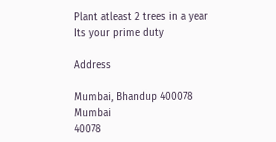Plant atleast 2 trees in a year
Its your prime duty

Address

Mumbai, Bhandup 400078
Mumbai
40078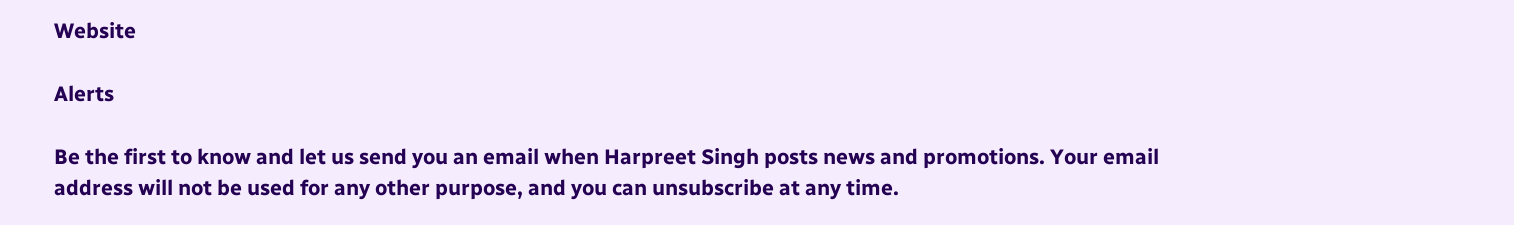Website

Alerts

Be the first to know and let us send you an email when Harpreet Singh posts news and promotions. Your email address will not be used for any other purpose, and you can unsubscribe at any time.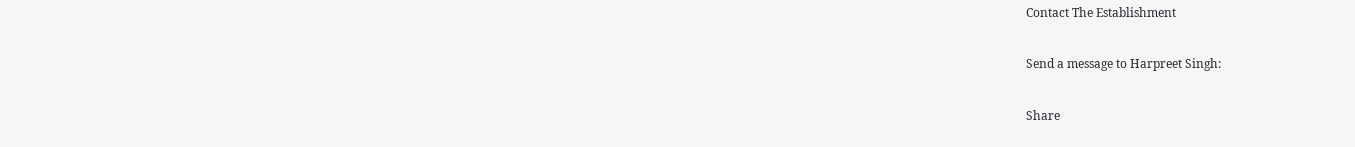Contact The Establishment

Send a message to Harpreet Singh:

Share